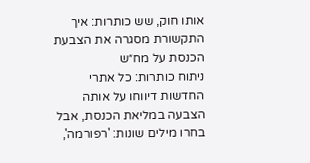אותו חוק, שש כותרות: איך התקשורת מסגרה את הצבעת הכנסת על מח״ש
ניתוח כותרות: כל אתרי החדשות דיווחו על אותה הצבעה במליאת הכנסת, אבל בחרו מילים שונות: 'רפורמה',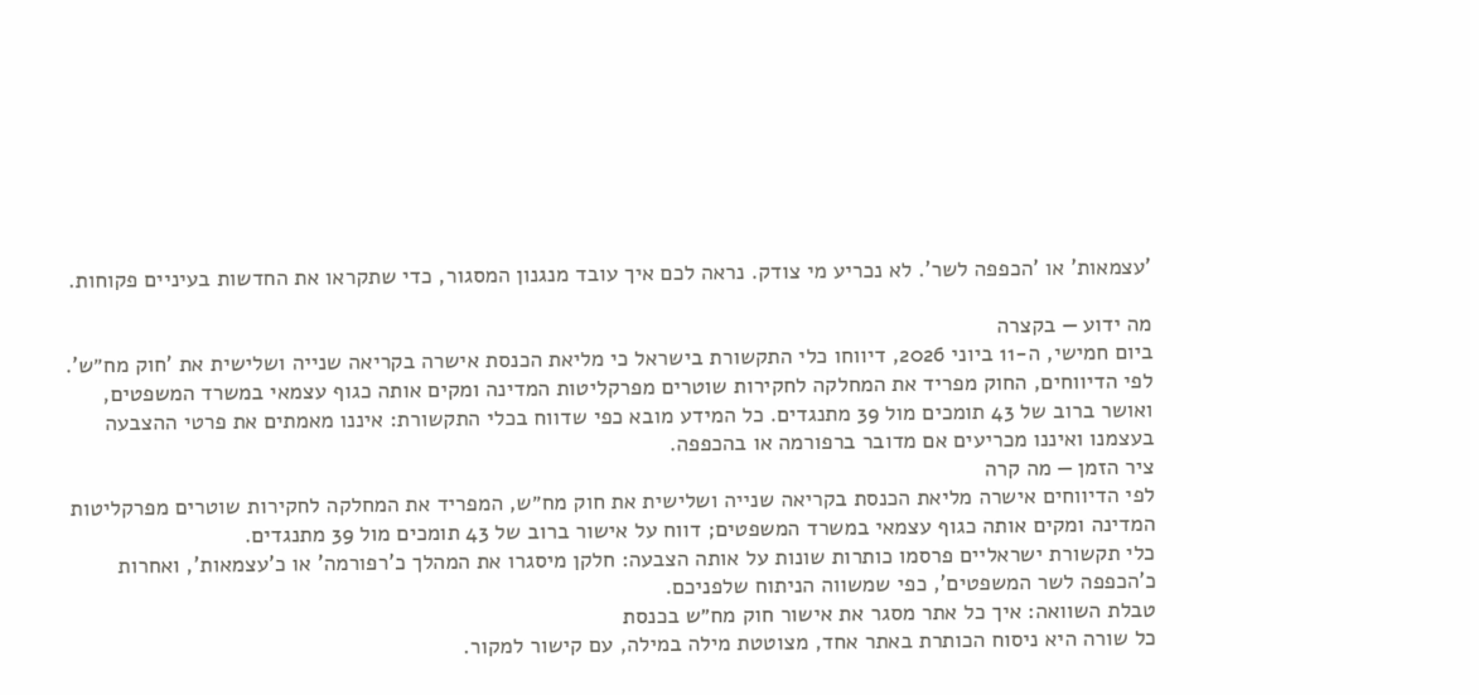'עצמאות' או 'הכפפה לשר'. לא נכריע מי צודק. נראה לכם איך עובד מנגנון המסגור, כדי שתקראו את החדשות בעיניים פקוחות.

מה ידוע — בקצרה
ביום חמישי, ה-11 ביוני 2026, דיווחו כלי התקשורת בישראל כי מליאת הכנסת אישרה בקריאה שנייה ושלישית את 'חוק מח״ש'. לפי הדיווחים, החוק מפריד את המחלקה לחקירות שוטרים מפרקליטות המדינה ומקים אותה כגוף עצמאי במשרד המשפטים, ואושר ברוב של 43 תומכים מול 39 מתנגדים. כל המידע מובא כפי שדווח בכלי התקשורת: איננו מאמתים את פרטי ההצבעה בעצמנו ואיננו מכריעים אם מדובר ברפורמה או בהכפפה.
ציר הזמן — מה קרה
לפי הדיווחים אישרה מליאת הכנסת בקריאה שנייה ושלישית את חוק מח״ש, המפריד את המחלקה לחקירות שוטרים מפרקליטות המדינה ומקים אותה כגוף עצמאי במשרד המשפטים; דווח על אישור ברוב של 43 תומכים מול 39 מתנגדים.
כלי תקשורת ישראליים פרסמו כותרות שונות על אותה הצבעה: חלקן מיסגרו את המהלך כ'רפורמה' או כ'עצמאות', ואחרות כ'הכפפה לשר המשפטים', כפי שמשווה הניתוח שלפניכם.
טבלת השוואה: איך כל אתר מסגר את אישור חוק מח״ש בכנסת
כל שורה היא ניסוח הכותרת באתר אחד, מצוטטת מילה במילה, עם קישור למקור.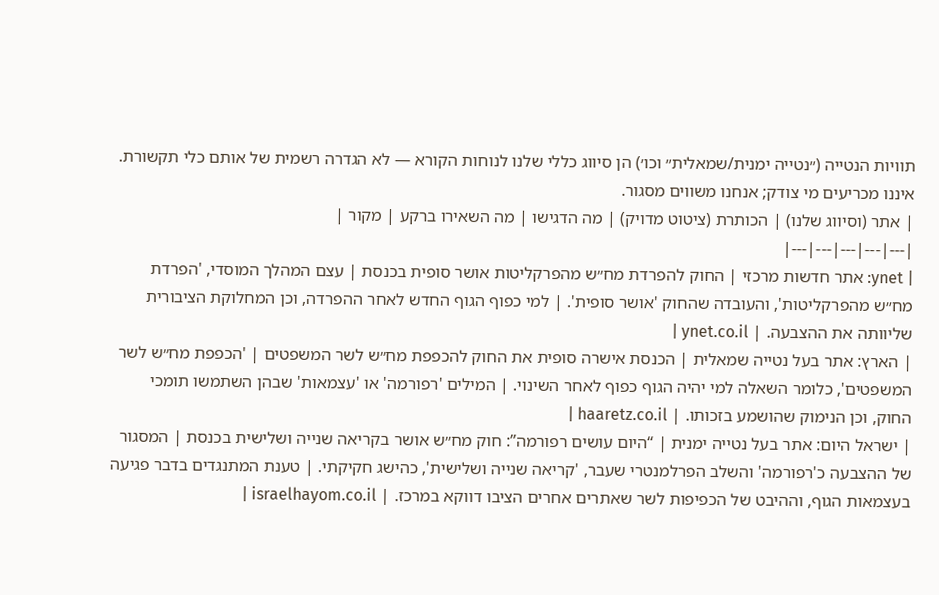תוויות הנטייה (״נטייה ימנית/שמאלית״ וכו׳) הן סיווג כללי שלנו לנוחות הקורא — לא הגדרה רשמית של אותם כלי תקשורת. איננו מכריעים מי צודק; אנחנו משווים מסגור.
| אתר (וסיווג שלנו) | הכותרת (ציטוט מדויק) | מה הדגישו | מה השאירו ברקע | מקור |
|---|---|---|---|---|
| ynet: אתר חדשות מרכזי | החוק להפרדת מח״ש מהפרקליטות אושר סופית בכנסת | עצם המהלך המוסדי, 'הפרדת מח״ש מהפרקליטות', והעובדה שהחוק 'אושר סופית'. | למי כפוף הגוף החדש לאחר ההפרדה, וכן המחלוקת הציבורית שליוותה את ההצבעה. | ynet.co.il |
| הארץ: אתר בעל נטייה שמאלית | הכנסת אישרה סופית את החוק להכפפת מח״ש לשר המשפטים | 'הכפפת מח״ש לשר המשפטים', כלומר השאלה למי יהיה הגוף כפוף לאחר השינוי. | המילים 'רפורמה' או 'עצמאות' שבהן השתמשו תומכי החוק, וכן הנימוק שהושמע בזכותו. | haaretz.co.il |
| ישראל היום: אתר בעל נטייה ימנית | “היום עושים רפורמה”: חוק מח״ש אושר בקריאה שנייה ושלישית בכנסת | המסגור של ההצבעה כ'רפורמה' והשלב הפרלמנטרי שעבר, 'קריאה שנייה ושלישית', כהישג חקיקתי. | טענת המתנגדים בדבר פגיעה בעצמאות הגוף, וההיבט של הכפיפות לשר שאתרים אחרים הציבו דווקא במרכז. | israelhayom.co.il |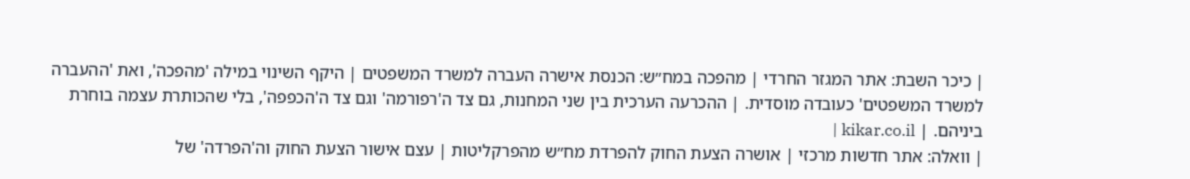| כיכר השבת: אתר המגזר החרדי | מהפכה במח״ש: הכנסת אישרה העברה למשרד המשפטים | היקף השינוי במילה 'מהפכה', ואת 'ההעברה למשרד המשפטים' כעובדה מוסדית. | ההכרעה הערכית בין שני המחנות, גם צד ה'רפורמה' וגם צד ה'הכפפה', בלי שהכותרת עצמה בוחרת ביניהם. | kikar.co.il |
| וואלה: אתר חדשות מרכזי | אושרה הצעת החוק להפרדת מח״ש מהפרקליטות | עצם אישור הצעת החוק וה'הפרדה' של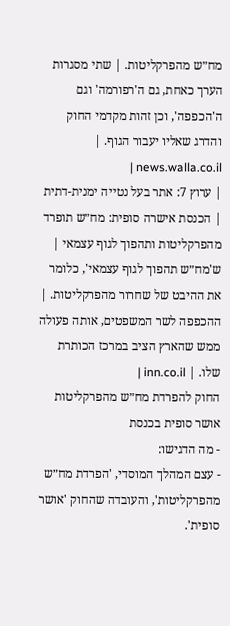מח״ש מהפרקליטות. | שתי מסגרות הערך כאחת, גם ה'רפורמה' וגם ה'הכפפה', וכן זהות מקדמי החוק והדרג שאליו יעבור הגוף. | news.walla.co.il |
| ערוץ 7: אתר בעל נטייה ימנית-דתית | הכנסת אישרה סופית: מח״ש תופרד מהפרקליטות ותהפוך לגוף עצמאי | ש'מח״ש תהפוך לגוף עצמאי', כלומר את ההיבט של שחרור מהפרקליטות. | ההכפפה לשר המשפטים, אותה פעולה ממש שהארץ הציב במרכז הכותרת שלו. | inn.co.il |
החוק להפרדת מח״ש מהפרקליטות אושר סופית בכנסת
- מה הדגישו:
- עצם המהלך המוסדי, 'הפרדת מח״ש מהפרקליטות', והעובדה שהחוק 'אושר סופית'.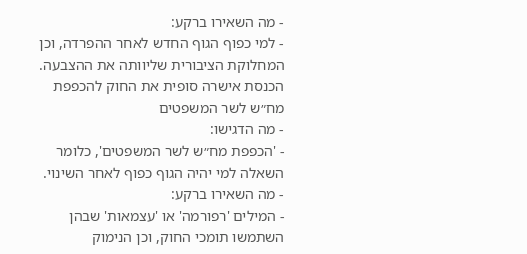- מה השאירו ברקע:
- למי כפוף הגוף החדש לאחר ההפרדה, וכן המחלוקת הציבורית שליוותה את ההצבעה.
הכנסת אישרה סופית את החוק להכפפת מח״ש לשר המשפטים
- מה הדגישו:
- 'הכפפת מח״ש לשר המשפטים', כלומר השאלה למי יהיה הגוף כפוף לאחר השינוי.
- מה השאירו ברקע:
- המילים 'רפורמה' או 'עצמאות' שבהן השתמשו תומכי החוק, וכן הנימוק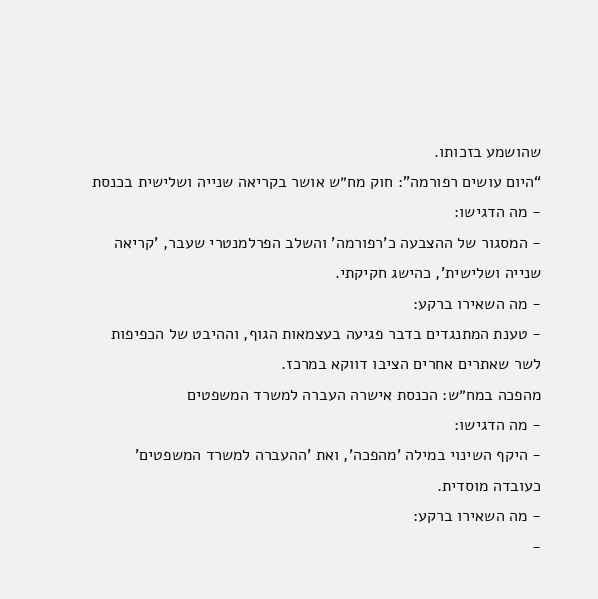שהושמע בזכותו.
“היום עושים רפורמה”: חוק מח״ש אושר בקריאה שנייה ושלישית בכנסת
- מה הדגישו:
- המסגור של ההצבעה כ'רפורמה' והשלב הפרלמנטרי שעבר, 'קריאה שנייה ושלישית', כהישג חקיקתי.
- מה השאירו ברקע:
- טענת המתנגדים בדבר פגיעה בעצמאות הגוף, וההיבט של הכפיפות לשר שאתרים אחרים הציבו דווקא במרכז.
מהפכה במח״ש: הכנסת אישרה העברה למשרד המשפטים
- מה הדגישו:
- היקף השינוי במילה 'מהפכה', ואת 'ההעברה למשרד המשפטים' כעובדה מוסדית.
- מה השאירו ברקע:
-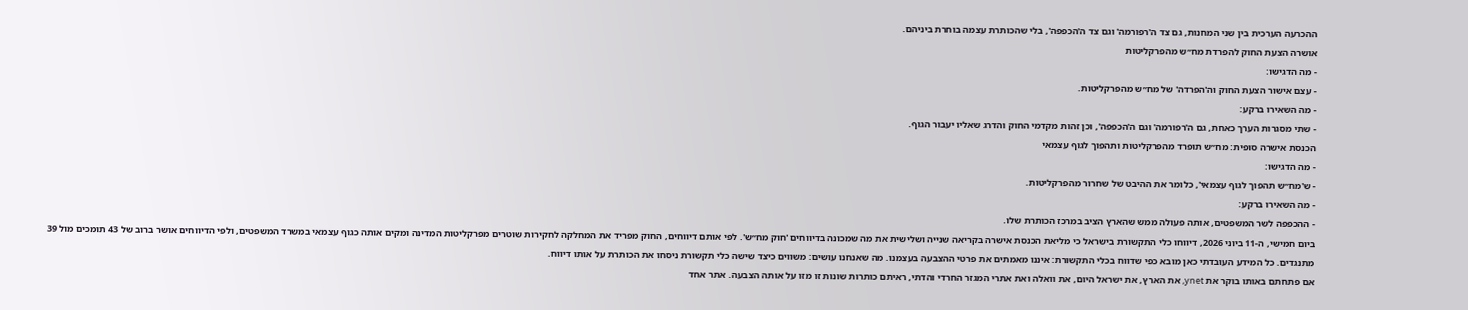ההכרעה הערכית בין שני המחנות, גם צד ה'רפורמה' וגם צד ה'הכפפה', בלי שהכותרת עצמה בוחרת ביניהם.
אושרה הצעת החוק להפרדת מח״ש מהפרקליטות
- מה הדגישו:
- עצם אישור הצעת החוק וה'הפרדה' של מח״ש מהפרקליטות.
- מה השאירו ברקע:
- שתי מסגרות הערך כאחת, גם ה'רפורמה' וגם ה'הכפפה', וכן זהות מקדמי החוק והדרג שאליו יעבור הגוף.
הכנסת אישרה סופית: מח״ש תופרד מהפרקליטות ותהפוך לגוף עצמאי
- מה הדגישו:
- ש'מח״ש תהפוך לגוף עצמאי', כלומר את ההיבט של שחרור מהפרקליטות.
- מה השאירו ברקע:
- ההכפפה לשר המשפטים, אותה פעולה ממש שהארץ הציב במרכז הכותרת שלו.
ביום חמישי, ה-11 ביוני 2026, דיווחו כלי התקשורת בישראל כי מליאת הכנסת אישרה בקריאה שנייה ושלישית את מה שמכונה בדיווחים 'חוק מח״ש'. לפי אותם דיווחים, החוק מפריד את המחלקה לחקירות שוטרים מפרקליטות המדינה ומקים אותה כגוף עצמאי במשרד המשפטים, ולפי הדיווחים אושר ברוב של 43 תומכים מול 39 מתנגדים. כל המידע העובדתי כאן מובא כפי שדווח בכלי התקשורת: איננו מאמתים את פרטי ההצבעה בעצמנו. מה שאנחנו עושים: משווים כיצד שישה כלי תקשורת ניסחו את הכותרת על אותו דיווח.
אם פתחתם באותו בוקר את ynet, את הארץ, את ישראל היום, את וואלה ואת אתרי המגזר החרדי והדתי, ראיתם כותרות שונות זו מזו על אותה הצבעה. אתר אחד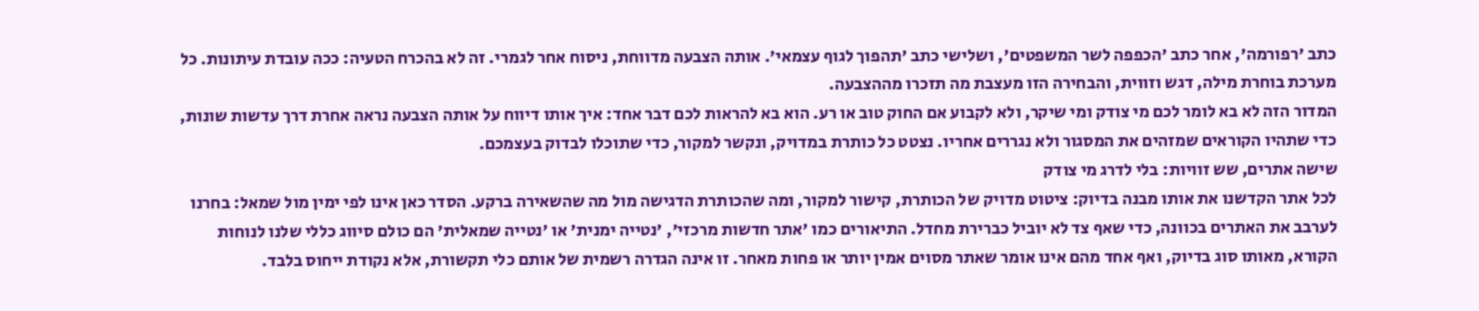כתב 'רפורמה', אחר כתב 'הכפפה לשר המשפטים', ושלישי כתב 'תהפוך לגוף עצמאי'. אותה הצבעה מדווחת, ניסוח אחר לגמרי. זה לא בהכרח הטעיה: ככה עובדת עיתונות. כל מערכת בוחרת מילה, דגש וזווית, והבחירה הזו מעצבת מה תזכרו מההצבעה.
המדור הזה לא בא לומר לכם מי צודק ומי שיקר, ולא לקבוע אם החוק טוב או רע. הוא בא להראות לכם דבר אחד: איך אותו דיווח על אותה הצבעה נראה אחרת דרך עדשות שונות, כדי שתהיו הקוראים שמזהים את המסגור ולא נגררים אחריו. נצטט כל כותרת במדויק, ונקשר למקור, כדי שתוכלו לבדוק בעצמכם.
שישה אתרים, שש זוויות: בלי לדרג מי צודק
לכל אתר הקדשנו את אותו מבנה בדיוק: ציטוט מדויק של הכותרת, קישור למקור, ומה שהכותרת הדגישה מול מה שהשאירה ברקע. הסדר כאן אינו לפי ימין מול שמאל: בחרנו לערבב את האתרים בכוונה, כדי שאף צד לא יוביל כברירת מחדל. התיאורים כמו 'אתר חדשות מרכזי', 'נטייה ימנית' או 'נטייה שמאלית' הם כולם סיווג כללי שלנו לנוחות הקורא, מאותו סוג בדיוק, ואף אחד מהם אינו אומר שאתר מסוים אמין יותר או פחות מאחר. זו אינה הגדרה רשמית של אותם כלי תקשורת, אלא נקודת ייחוס בלבד.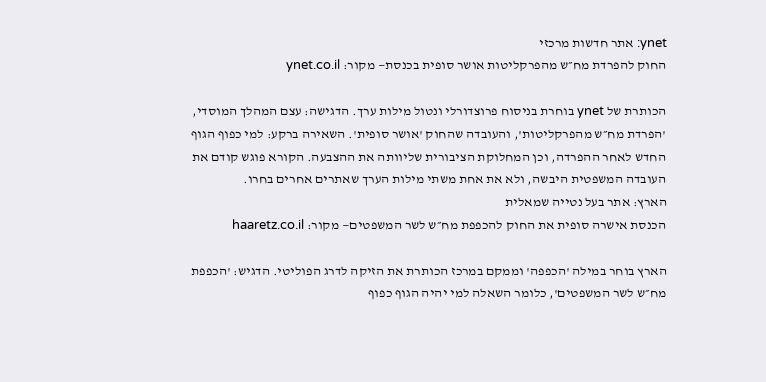ynet: אתר חדשות מרכזי
החוק להפרדת מח״ש מהפרקליטות אושר סופית בכנסת— מקור: ynet.co.il

הכותרת של ynet בוחרת בניסוח פרוצדורלי ונטול מילות ערך. הדגישה: עצם המהלך המוסדי, 'הפרדת מח״ש מהפרקליטות', והעובדה שהחוק 'אושר סופית'. השאירה ברקע: למי כפוף הגוף החדש לאחר ההפרדה, וכן המחלוקת הציבורית שליוותה את ההצבעה. הקורא פוגש קודם את העובדה המשפטית היבשה, ולא את אחת משתי מילות הערך שאתרים אחרים בחרו.
הארץ: אתר בעל נטייה שמאלית
הכנסת אישרה סופית את החוק להכפפת מח״ש לשר המשפטים— מקור: haaretz.co.il

הארץ בוחר במילה 'הכפפה' וממקם במרכז הכותרת את הזיקה לדרג הפוליטי. הדגיש: 'הכפפת מח״ש לשר המשפטים', כלומר השאלה למי יהיה הגוף כפוף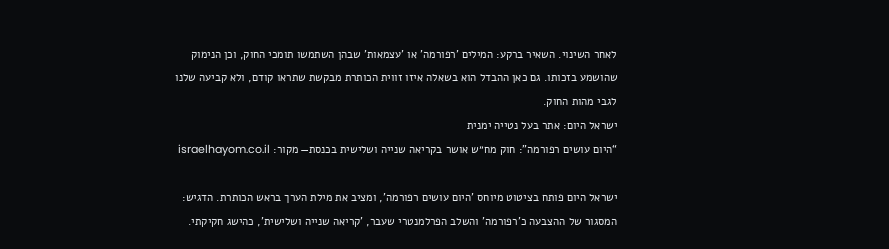לאחר השינוי. השאיר ברקע: המילים 'רפורמה' או 'עצמאות' שבהן השתמשו תומכי החוק, וכן הנימוק שהושמע בזכותו. גם כאן ההבדל הוא בשאלה איזו זווית הכותרת מבקשת שתראו קודם, ולא קביעה שלנו לגבי מהות החוק.
ישראל היום: אתר בעל נטייה ימנית
“היום עושים רפורמה”: חוק מח״ש אושר בקריאה שנייה ושלישית בכנסת— מקור: israelhayom.co.il

ישראל היום פותח בציטוט מיוחס 'היום עושים רפורמה', ומציב את מילת הערך בראש הכותרת. הדגיש: המסגור של ההצבעה כ'רפורמה' והשלב הפרלמנטרי שעבר, 'קריאה שנייה ושלישית', כהישג חקיקתי.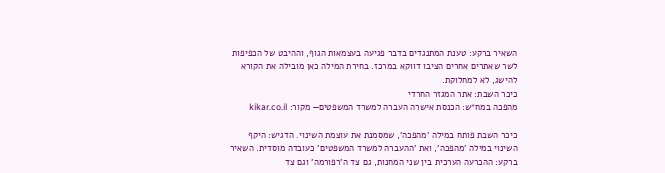השאיר ברקע: טענת המתנגדים בדבר פגיעה בעצמאות הגוף, וההיבט של הכפיפות לשר שאתרים אחרים הציבו דווקא במרכז. בחירת המילה כאן מובילה את הקורא להישג, לא למחלוקת.
כיכר השבת: אתר המגזר החרדי
מהפכה במח״ש: הכנסת אישרה העברה למשרד המשפטים— מקור: kikar.co.il

כיכר השבת פותח במילה 'מהפכה', שמסמנת את עוצמת השינוי. הדגיש: היקף השינוי במילה 'מהפכה', ואת 'ההעברה למשרד המשפטים' כעובדה מוסדית. השאיר ברקע: ההכרעה הערכית בין שני המחנות, גם צד ה'רפורמה' וגם צד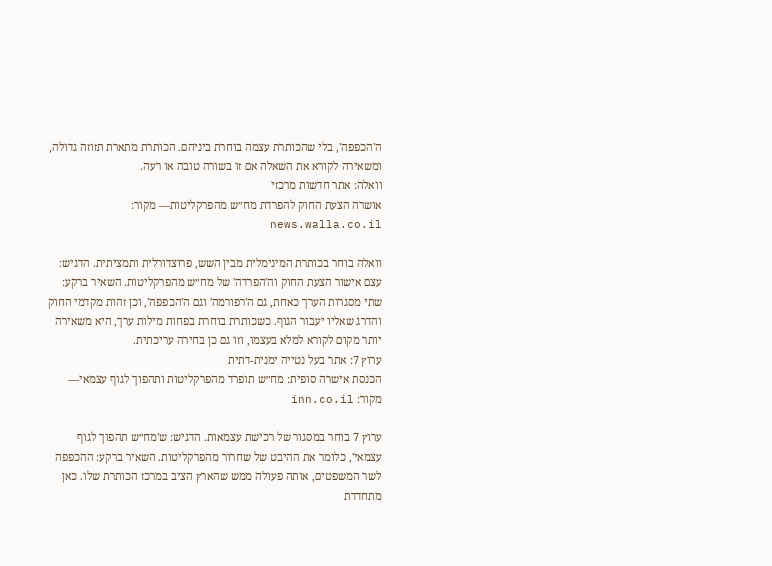ה'הכפפה', בלי שהכותרת עצמה בוחרת ביניהם. הכותרת מתארת תזוזה גדולה, ומשאירה לקורא את השאלה אם זו בשורה טובה או רעה.
וואלה: אתר חדשות מרכזי
אושרה הצעת החוק להפרדת מח״ש מהפרקליטות— מקור: news.walla.co.il

וואלה בוחר בכותרת המינימלית מבין השש, פרוצדורלית ותמציתית. הדגיש: עצם אישור הצעת החוק וה'הפרדה' של מח״ש מהפרקליטות. השאיר ברקע: שתי מסגרות הערך כאחת, גם ה'רפורמה' וגם ה'הכפפה', וכן זהות מקדמי החוק והדרג שאליו יעבור הגוף. כשכותרת בוחרת בפחות מילות ערך, היא משאירה יותר מקום לקורא למלא בעצמו, וזו גם כן בחירה עריכתית.
ערוץ 7: אתר בעל נטייה ימנית-דתית
הכנסת אישרה סופית: מח״ש תופרד מהפרקליטות ותהפוך לגוף עצמאי— מקור: inn.co.il

ערוץ 7 בוחר במסגור של רכישת עצמאות. הדגיש: ש'מח״ש תהפוך לגוף עצמאי', כלומר את ההיבט של שחרור מהפרקליטות. השאיר ברקע: ההכפפה לשר המשפטים, אותה פעולה ממש שהארץ הציב במרכז הכותרת שלו. כאן מתחדדת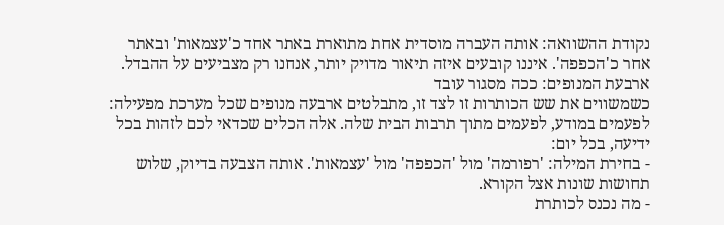נקודת ההשוואה: אותה העברה מוסדית אחת מתוארת באתר אחד כ'עצמאות' ובאתר אחר כ'הכפפה'. איננו קובעים איזה תיאור מדויק יותר, אנחנו רק מצביעים על ההבדל.
ארבעת המנופים: ככה מסגור עובד
כשמשווים את שש הכותרות זו לצד זו, מתבלטים ארבעה מנופים שכל מערכת מפעילה: לפעמים במודע, לפעמים מתוך תרבות הבית שלה. אלה הכלים שכדאי לכם לזהות בכל ידיעה, בכל יום:
- בחירת המילה: 'רפורמה' מול 'הכפפה' מול 'עצמאות'. אותה הצבעה בדיוק, שלוש תחושות שונות אצל הקורא.
- מה נכנס לכותרת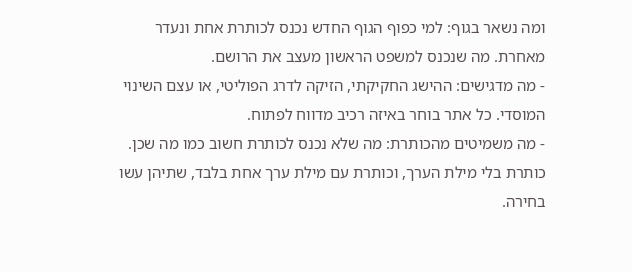ומה נשאר בגוף: למי כפוף הגוף החדש נכנס לכותרת אחת ונעדר מאחרת. מה שנכנס למשפט הראשון מעצב את הרושם.
- מה מדגישים: ההישג החקיקתי, הזיקה לדרג הפוליטי, או עצם השינוי המוסדי. כל אתר בוחר באיזה רכיב מדווח לפתוח.
- מה משמיטים מהכותרת: מה שלא נכנס לכותרת חשוב כמו מה שכן. כותרת בלי מילת הערך, וכותרת עם מילת ערך אחת בלבד, שתיהן עשו בחירה.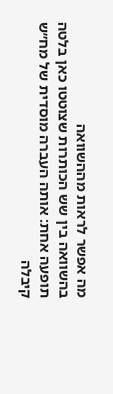מה אפשר לראות מההשוואה
בהשוואה בין שש הכותרות שצוטטו כאן בלטה תופעה אחת: אותה העברה מוסדית של מח״ש קיבלה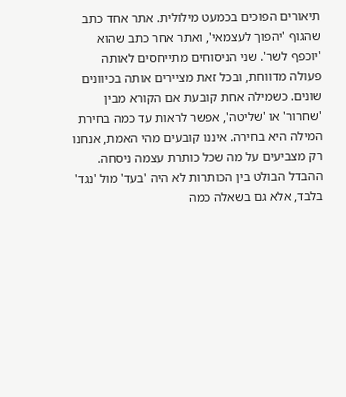תיאורים הפוכים בכמעט מילולית. אתר אחד כתב שהגוף 'יהפוך לעצמאי', ואתר אחר כתב שהוא 'יוכפף לשר'. שני הניסוחים מתייחסים לאותה פעולה מדווחת, ובכל זאת מציירים אותה בכיוונים שונים. כשמילה אחת קובעת אם הקורא מבין 'שחרור' או 'שליטה', אפשר לראות עד כמה בחירת המילה היא בחירה. איננו קובעים מהי האמת, אנחנו רק מצביעים על מה שכל כותרת עצמה ניסחה.
ההבדל הבולט בין הכותרות לא היה 'בעד' מול 'נגד' בלבד, אלא גם בשאלה כמה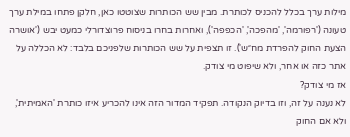מילות ערך בכלל להכניס לכותרת. מבין שש הכותרות שצוטטו כאן, חלקן פתחו במילת ערך טעונה ('רפורמה', 'מהפכה', 'הכפפה'), ואחרות בחרו בניסוח פרוצדורלי כמעט יבש ('אושרה הצעת החוק להפרדת מח״ש'). זו תצפית על שש הכותרות שלפניכם בלבד: לא הכללה על אתר כזה או אחר, ולא שיפוט מי צודק.
אז מי צודק?
לא נענה על זה, וזו בדיוק הנקודה. תפקיד המדור הזה אינו להכריע איזו כותרת 'האמיתית', ולא אם החוק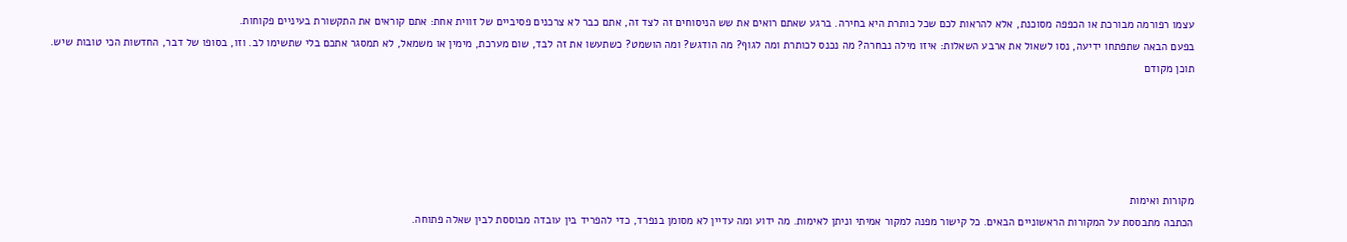עצמו רפורמה מבורכת או הכפפה מסוכנת, אלא להראות לכם שכל כותרת היא בחירה. ברגע שאתם רואים את שש הניסוחים זה לצד זה, אתם כבר לא צרכנים פסיביים של זווית אחת: אתם קוראים את התקשורת בעיניים פקוחות.
בפעם הבאה שתפתחו ידיעה, נסו לשאול את ארבע השאלות: איזו מילה נבחרה? מה נכנס לכותרת ומה לגוף? מה הודגש? ומה הושמט? כשתעשו את זה לבד, שום מערכת, מימין או משמאל, לא תמסגר אתכם בלי שתשימו לב. וזו, בסופו של דבר, החדשות הכי טובות שיש.
תוכן מקודם





מקורות ואימות
הכתבה מתבססת על המקורות הראשוניים הבאים. כל קישור מפנה למקור אמיתי וניתן לאימות. מה ידוע ומה עדיין לא מסומן בנפרד, כדי להפריד בין עובדה מבוססת לבין שאלה פתוחה.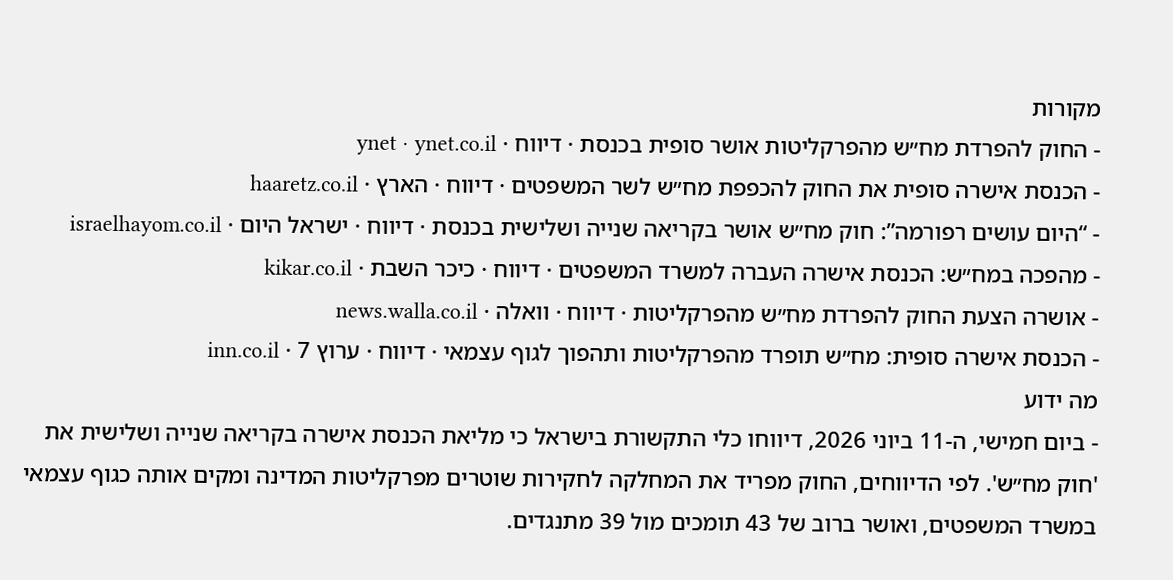מקורות
- החוק להפרדת מח״ש מהפרקליטות אושר סופית בכנסת · דיווח · ynet · ynet.co.il
- הכנסת אישרה סופית את החוק להכפפת מח״ש לשר המשפטים · דיווח · הארץ · haaretz.co.il
- “היום עושים רפורמה”: חוק מח״ש אושר בקריאה שנייה ושלישית בכנסת · דיווח · ישראל היום · israelhayom.co.il
- מהפכה במח״ש: הכנסת אישרה העברה למשרד המשפטים · דיווח · כיכר השבת · kikar.co.il
- אושרה הצעת החוק להפרדת מח״ש מהפרקליטות · דיווח · וואלה · news.walla.co.il
- הכנסת אישרה סופית: מח״ש תופרד מהפרקליטות ותהפוך לגוף עצמאי · דיווח · ערוץ 7 · inn.co.il
מה ידוע
- ביום חמישי, ה-11 ביוני 2026, דיווחו כלי התקשורת בישראל כי מליאת הכנסת אישרה בקריאה שנייה ושלישית את 'חוק מח״ש'. לפי הדיווחים, החוק מפריד את המחלקה לחקירות שוטרים מפרקליטות המדינה ומקים אותה כגוף עצמאי במשרד המשפטים, ואושר ברוב של 43 תומכים מול 39 מתנגדים.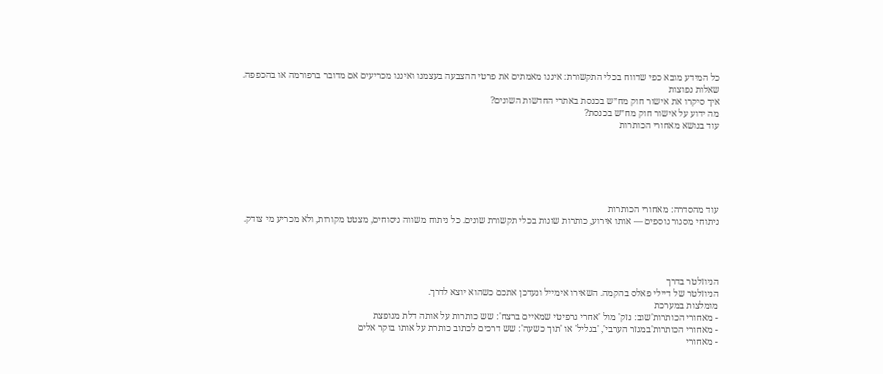כל המידע מובא כפי שדווח בכלי התקשורת: איננו מאמתים את פרטי ההצבעה בעצמנו ואיננו מכריעים אם מדובר ברפורמה או בהכפפה.
שאלות נפוצות
איך סיקרו את אישור חוק מח״ש בכנסת באתרי החדשות השונים?
מה ידוע על אישור חוק מח״ש בכנסת?
עוד בנושא מאחורי הכותרות






עוד מהסדרה: מאחורי הכותרות
ניתוחי מסגור נוספים — אותו אירוע, כותרות שונות בכלי תקשורת שונים. כל ניתוח משווה ניסוחים, מצטט מקורות, ולא מכריע מי צודק.




הניוזלטר בדרך
הניוזלטר של דיילי פאלס בהקמה. השאירו אימייל ונעדכן אתכם כשהוא יוצא לדרך.
מומלצות במערכת
- מאחורי הכותרות'שוב: נזק' מול 'אחרי גרפיטי שמאיים ברצח': שש כותרות על אותה דלת מנופצת
- מאחורי הכותרות'במגזר הערבי', 'בגליל' או 'תוך כשעה': שש דרכים לכתוב כותרת על אותו בוקר אלים
- מאחורי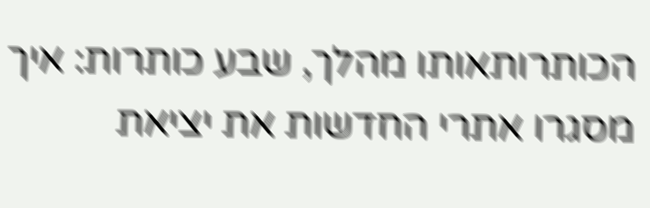הכותרותאותו מהלך, שבע כותרות: איך מסגרו אתרי החדשות את יציאת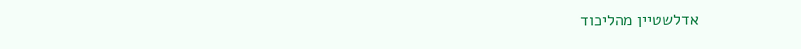אדלשטיין מהליכוד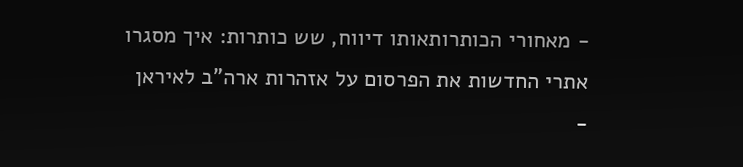- מאחורי הכותרותאותו דיווח, שש כותרות: איך מסגרו אתרי החדשות את הפרסום על אזהרות ארה"ב לאיראן
-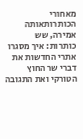מאחורי הכותרותאותה אמירה, שש כותרות: איך מסגרו אתרי החדשות את דברי שר החוץ הטורקי ואת התגובה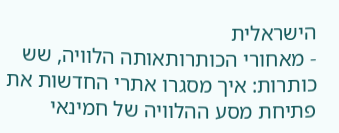הישראלית
- מאחורי הכותרותאותה הלוויה, שש כותרות: איך מסגרו אתרי החדשות את פתיחת מסע ההלוויה של חמינאי